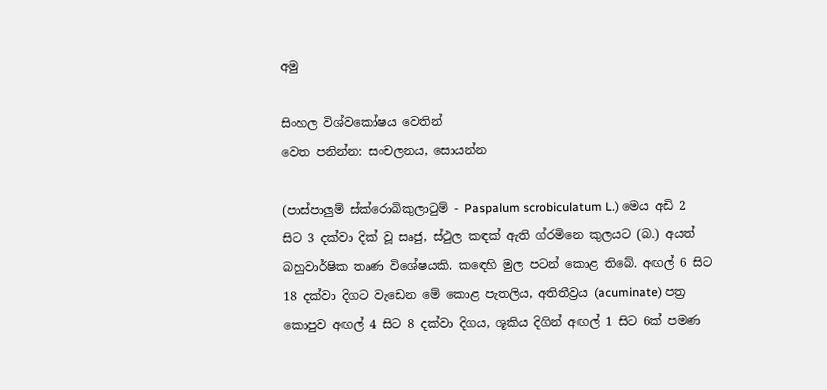අමු

සිංහල විශ්වකෝෂය වෙතින්
වෙත පනින්න: සංචලනය, සොයන්න

(පාස්පාලුම් ස්ක්රොබිකුලාටුම් - Paspalum scrobiculatum L.) මෙය අඩි 2 සිට 3 දක්වා දික් වූ සෘජු, ස්ථුල කඳක් ඇති ග්රමිනෙ කුලයට (බ.) අයත් බහුවාර්ෂික තෘණ විශේෂයකි. කඳෙහි මුල පටන් කොළ තිබේ. අඟල් 6 සිට 18 දක්වා දිගට වැඩෙන මේ කොළ පැතලිය, අතිතීව්‍රය (acuminate) පත්‍ර කොපුව අඟල් 4 සිට 8 දක්වා දිගය, ශූකිය දිගින් අඟල් 1 සිට 6ක් පමණ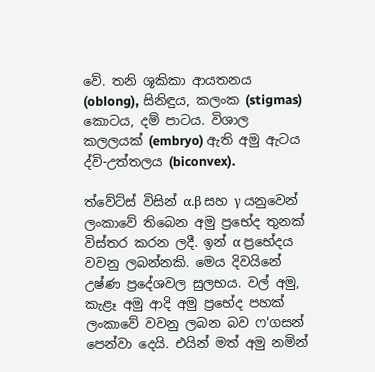වේ. තනි ශූකිකා ආයතනය (oblong), සිනිඳුය, කලංක (stigmas) කොටය, දම් පාටය. විශාල කලලයක් (embryo) ඇති අමු ඇටය ද්වි-උත්තලය (biconvex).

ත්වේට්ස් විසින් α.β සහ γ යනුවෙන් ලංකාවේ තිබෙන අමු ප්‍රභේද තුනක් විස්තර කරන ලදී. ඉන් α ප්‍රභේදය වවනු ලබන්නකි. මෙය දිවයිනේ උෂ්ණ ප්‍රදේශවල සුලභය. වල් අමු, කැළෑ අමු ආදි අමු ප්‍රභේද පහක් ලංකාවේ වවනු ලබන බව ෆ'ගසන් පෙන්වා දෙයි. එයින් මත් අමු නමින්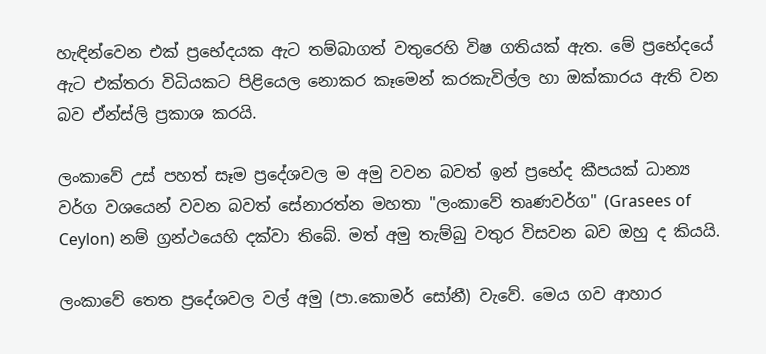හැඳින්වෙන එක් ප්‍රභේදයක ඇට තම්බාගත් වතුරෙහි විෂ ගතියක් ඇත. මේ ප්‍රභේදයේ ඇට එක්තරා විධියකට පිළියෙල නොකර කෑමෙන් කරකැවිල්ල හා ඔක්කාරය ඇති වන බව ඒන්ස්ලි ප්‍රකාශ කරයි.

ලංකාවේ උස් පහත් සෑම ප්‍රදේශවල ම අමු වවන බවත් ඉන් ප්‍රභේද කීපයක් ධාන්‍ය වර්ග වශයෙන් වවන බවත් සේනාරත්න මහතා "ලංකාවේ තෘණවර්ග" (Grasees of Ceylon) නම් ග්‍රන්ථයෙහි දක්වා තිබේ. මත් අමු තැම්බු වතුර විසවන බව ඔහු ද කියයි.

ලංකාවේ තෙත ප්‍රදේශවල වල් අමු (පා.කොමර් සෝනී) වැවේ. මෙය ගව ආහාර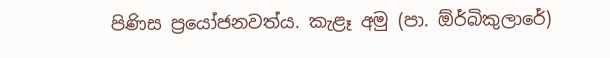පිණිස ප්‍රයෝජනවත්ය. කැළෑ අමු (පා. ඕර්බිකුලාරේ)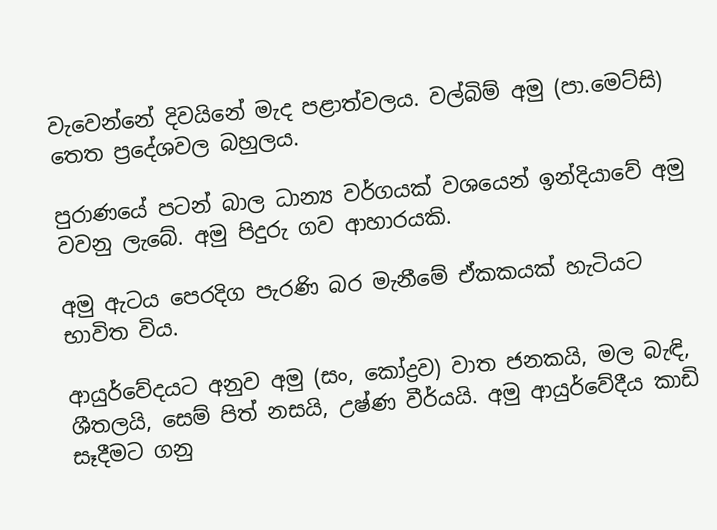වැවෙන්නේ දිවයිනේ මැද පළාත්වලය. වල්බිම් අමු (පා.මෙට්සි) තෙත ප්‍රදේශවල බහුලය.

පුරාණයේ පටන් බාල ධාන්‍ය වර්ගයක් වශයෙන් ඉන්දියාවේ අමු වවනු ලැබේ. අමු පිදුරු ගව ආහාරයකි.

අමු ඇටය පෙරදිග පැරණි බර මැනීමේ ඒකකයක් හැටියට භාවිත විය.

ආයුර්වේදයට අනුව අමු (සං, කෝද්‍රව) වාත ජනකයි, මල බැඳි, ශීතලයි, සෙම් පිත් නසයි, උෂ්ණ වීර්යයි. අමු ආයුර්වේදීය කාඩි සෑදීමට ගනු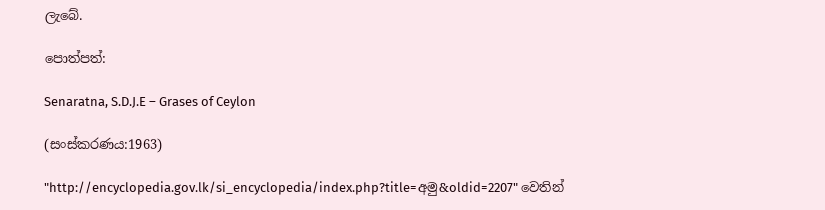ලැබේ.

පොත්පත්:

Senaratna, S.D.J.E – Grases of Ceylon

(සංස්කරණය:1963)

"http://encyclopedia.gov.lk/si_encyclopedia/index.php?title=අමු&oldid=2207" වෙතින්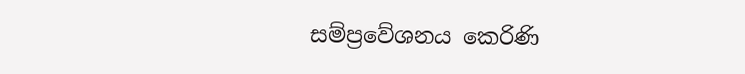සම්ප්‍රවේශනය කෙරිණි